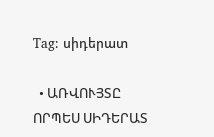Tag: սիդերատ

  • ԱՌՎՈՒՅՏԸ ՈՐՊԵՍ ՍԻԴԵՐԱՏ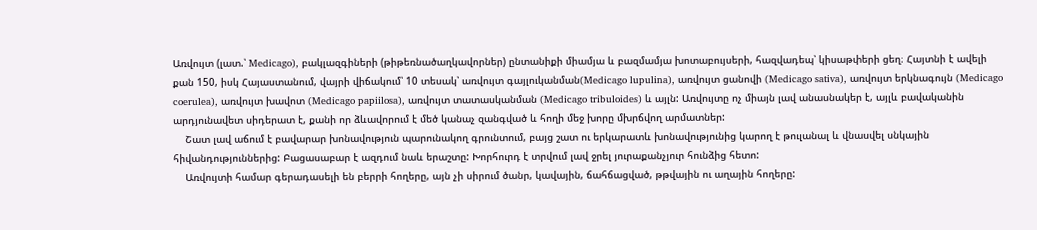Առվույտ (լատ.՝ Medicago), բակլազգիների (թիթեռնածաղկավորներ) ընտանիքի միամյա և բազմամյա խոտաբույսերի, հազվադեպ՝ կիսաթփերի ցեղ։ Հայտնի է ավելի քան 150, իսկ Հայաստանում, վայրի վիճակում՝ 10 տեսակ՝ առվույտ գայլուկանման(Medicago lupulina), առվույտ ցանովի (Medicago sativa), առվույտ երկնագույն (Medicago coerulea), առվույտ խավոտ (Medicago papiilosa), առվույտ տատասկանման (Medicago tribuloides) և այլն: Առվույտը ոչ միայն լավ անասնակեր է, այլև բավականին արդյունավետ սիդերատ է, քանի որ ձևավորում է մեծ կանաչ զանգված և հողի մեջ խորը մխրճվող արմատներ:
    Շատ լավ աճում է բավարար խոնավություն պարունակող գրունտում, բայց շատ ու երկարատև խոնավությունից կարող է թուլանալ և վնասվել սնկային հիվանդություններից: Բացասաբար է ազդում նաև երաշտը: Խորհուրդ է տրվում լավ ջրել յուրաքանչյուր հունձից հետո:
    Առվույտի համար գերադասելի են բերրի հողերը, այն չի սիրում ծանր, կավային, ճահճացված, թթվային ու աղային հողերը: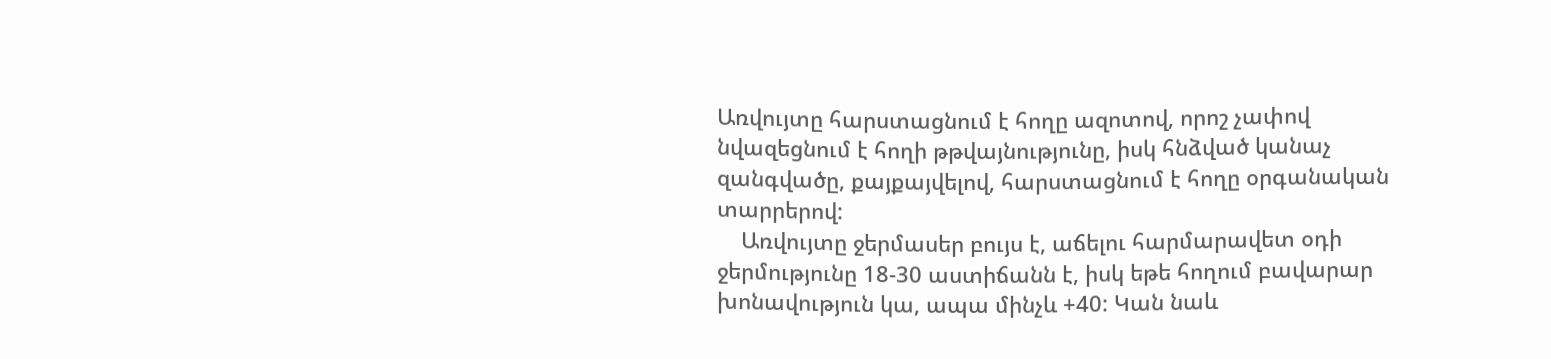Առվույտը հարստացնում է հողը ազոտով, որոշ չափով նվազեցնում է հողի թթվայնությունը, իսկ հնձված կանաչ զանգվածը, քայքայվելով, հարստացնում է հողը օրգանական տարրերով:
    Առվույտը ջերմասեր բույս է, աճելու հարմարավետ օդի ջերմությունը 18-30 աստիճանն է, իսկ եթե հողում բավարար խոնավություն կա, ապա մինչև +40: Կան նաև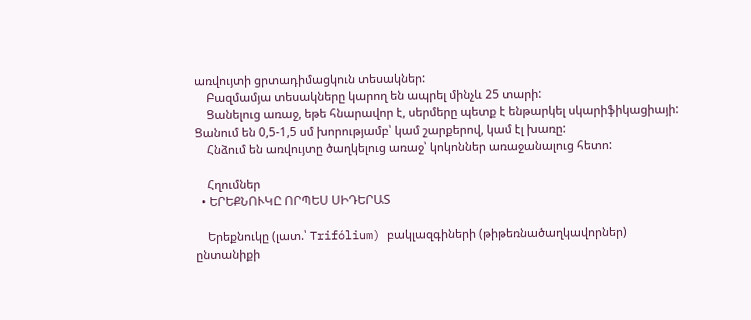առվույտի ցրտադիմացկուն տեսակներ:
    Բազմամյա տեսակները կարող են ապրել մինչև 25 տարի:
    Ցանելուց առաջ, եթե հնարավոր է, սերմերը պետք է ենթարկել սկարիֆիկացիայի: Ցանում են 0,5-1,5 սմ խորությամբ՝ կամ շարքերով, կամ էլ խառը:
    Հնձում են առվույտը ծաղկելուց առաջ՝ կոկոններ առաջանալուց հետո:

    Հղումներ
  • ԵՐԵՔՆՈՒԿԸ ՈՐՊԵՍ ՍԻԴԵՐԱՏ

    Երեքնուկը (լատ.՝ Trifólium) բակլազգիների (թիթեռնածաղկավորներ) ընտանիքի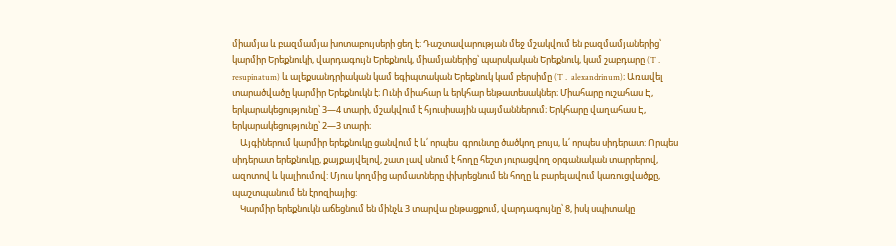միամյա և բազմամյա խոտաբույսերի ցեղ է։ Դաշտավարության մեջ մշակվում են բազմամյաներից՝ կարմիր Երեքնուկի, վարդագույն Երեքնուկ, միամյաներից՝ պարսկական Երեքնուկ, կամ շաբդարը (T․ resupinatum) և ալեքսանդրիական կամ եգիպտական Երեքնուկ կամ բերսիմը (T․ alexandrinum)։ Առավել տարածվածը կարմիր Երեքնուկն է։ Ունի միահար և երկհար ենթատեսակներ։ Միահարը ուշահաս Է, երկարակեցությունը՝ 3—4 տարի, մշակվում է հյուսիսային պայմաններում։ Երկհարը վաղահաս Է, երկարակեցությունը՝ 2—3 տարի։
    Այգիներում կարմիր երեքնուկը ցանվում է և՛ որպես  գրունտը ծածկող բույս, և՛ որպես սիդերատ: Որպես սիդերատ երեքնուկը, քայքայվելով, շատ լավ սնում է հողը հեշտ յուրացվող օրգանական տարրերով, ազոտով և կալիումով: Մյուս կողմից արմատները փխրեցնում են հողը և բարելավում կառուցվածքը, պաշտպանում են էրոզիայից:
    Կարմիր երեքնուկն աճեցնում են մինչև 3 տարվա ընթացքում, վարդագույնը՝ 8, իսկ սպիտակը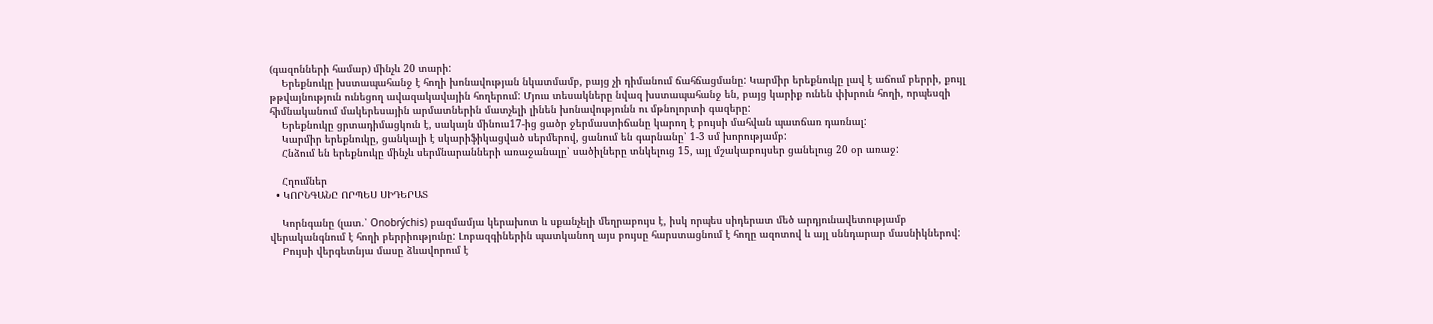(գազոնների համար) մինչև 20 տարի:
    Երեքնուկը խստապահանջ է հողի խոնավության նկատմամբ, բայց չի դիմանում ճահճացմանը: Կարմիր երեքնուկը լավ է աճում բերրի, քույլ թթվայնություն ունեցող ավազակավային հողերում: Մյուս տեսակները նվազ խստապահանջ են, բայց կարիք ունեն փխրուն հողի, որպեսզի հիմնականում մակերեսային արմատներին մատչելի լինեն խոնավությունն ու մթնոլորտի գազերը:
    Երեքնուկը ցրտադիմացկուն է, սակայն մինուս17-ից ցածր ջերմաստիճանը կարող է բույսի մահվան պատճառ դառնալ:
    Կարմիր երեքնուկը, ցանկալի է սկարիֆիկացված սերմերով, ցանում են գարնանը՝ 1-3 սմ խորությամբ:
    Հնձում են երեքնուկը մինչև սերմնարանների առաջանալը՝ սածիլները տնկելուց 15, այլ մշակաբույսեր ցանելուց 20 օր առաջ:

    Հղումներ
  • ԿՈՐՆԳԱՆԸ ՈՐՊԵՍ ՍԻԴԵՐԱՏ

    Կորնգանը (լատ.՝ Onobrýchis) բազմամյա կերախոտ և սքանչելի մեղրաբույս է, իսկ որպես սիդերատ մեծ արդյունավետությամբ վերականգնում է հողի բերրիությունը: Լոբազգիներին պատկանող այս բույսը հարստացնում է հողը ազոտով և այլ սննդարար մասնիկներով:
    Բույսի վերգետնյա մասը ձևավորում է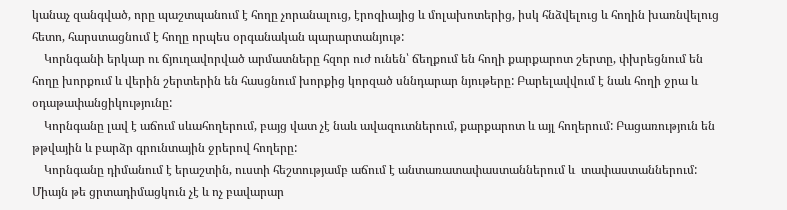կանաչ զանգված, որը պաշտպանում է հողը չորանալուց, էրոզիայից և մոլախոտերից, իսկ հնձվելուց և հողին խառնվելուց հետո, հարստացնում է հողը որպես օրգանական պարարտանյութ:
    Կորնգանի երկար ու ճյուղավորված արմատները հզոր ուժ ունեն՝ ճեղքում են հողի քարքարոտ շերտը, փխրեցնում են հողը խորքում և վերին շերտերին են հասցնում խորքից կորզած սննդարար նյութերը: Բարելավվում է նաև հողի ջրա և օդաթափանցիկությունը:
    Կորնգանը լավ է աճում սևահողերում, բայց վատ չէ նաև ավազուտներում, քարքարոտ և այլ հողերում: Բացառություն են թթվային և բարձր գրունտային ջրերով հողերը:
    Կորնգանը դիմանում է երաշտին, ուստի հեշտությամբ աճում է անտառատափաստաններում և  տափաստաններում: Միայն թե ցրտադիմացկուն չէ և ոչ բավարար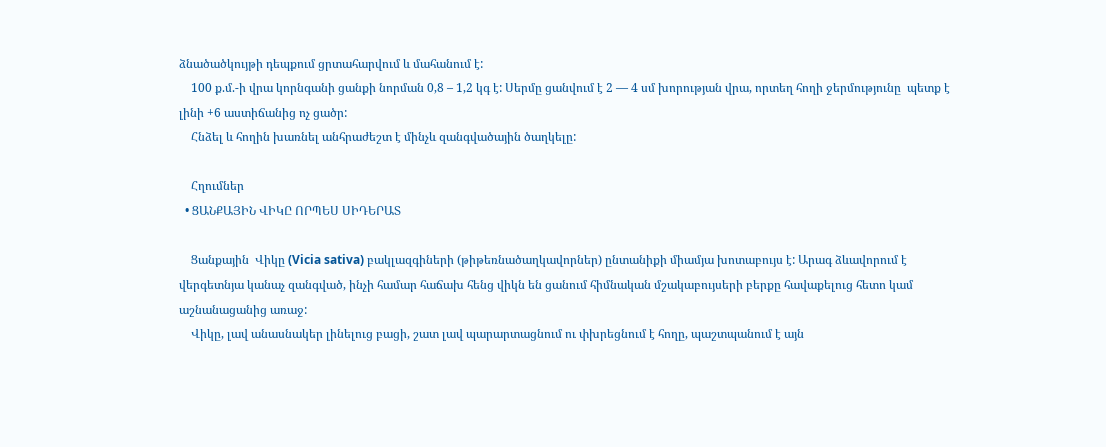ձնածածկույթի դեպքում ցրտահարվում և մահանում է:
    100 ք.մ.-ի վրա կորնգանի ցանքի նորման 0,8 – 1,2 կգ է: Սերմը ցանվում է 2 — 4 սմ խորության վրա, որտեղ հողի ջերմությունը  պետք է լինի +6 աստիճանից ոչ ցածր:
    Հնձել և հողին խառնել անհրաժեշտ է մինչև զանգվածային ծաղկելը:

    Հղումներ
  • ՑԱՆՔԱՅԻՆ ՎԻԿԸ ՈՐՊԵՍ ՍԻԴԵՐԱՏ

    Ցանքային  Վիկը (Vicia sativa) բակլազգիների (թիթեռնածաղկավորներ) ընտանիքի միամյա խոտաբույս է: Արագ ձևավորում է վերգետնյա կանաչ զանգված, ինչի համար հաճախ հենց վիկն են ցանում հիմնական մշակաբույսերի բերքը հավաքելուց հետո կամ աշնանացանից առաջ:
    Վիկը, լավ անասնակեր լինելուց բացի, շատ լավ պարարտացնում ու փխրեցնում է հողը, պաշտպանում է այն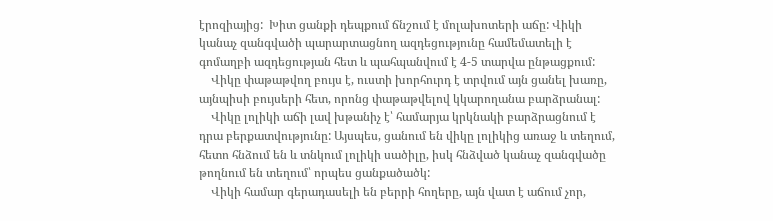էրոզիայից:  Խիտ ցանքի դեպքում ճնշում է մոլախոտերի աճը: Վիկի կանաչ զանգվածի պարարտացնող ազդեցությունը համեմատելի է գոմաղբի ազդեցության հետ և պահպանվում է 4-5 տարվա ընթացքում:
    Վիկը փաթաթվող բույս է, ուստի խորհուրդ է տրվում այն ցանել խառը, այնպիսի բույսերի հետ, որոնց փաթաթվելով կկարողանա բարձրանալ:
    Վիկը լոլիկի աճի լավ խթանիչ է՝ համարյա կրկնակի բարձրացնում է դրա բերքատվությունը: Այսպես, ցանում են վիկը լոլիկից առաջ և տեղում, հետո հնձում են և տնկում լոլիկի սածիլը, իսկ հնձված կանաչ զանգվածը թողնում են տեղում՝ որպես ցանքածածկ:
    Վիկի համար գերադասելի են բերրի հողերը, այն վատ է աճում չոր,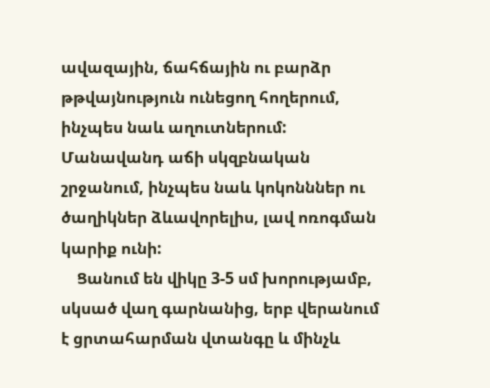ավազային, ճահճային ու բարձր թթվայնություն ունեցող հողերում, ինչպես նաև աղուտներում: Մանավանդ աճի սկզբնական շրջանում, ինչպես նաև կոկոնններ ու ծաղիկներ ձևավորելիս, լավ ոռոգման կարիք ունի:
    Ցանում են վիկը 3-5 սմ խորությամբ, սկսած վաղ գարնանից, երբ վերանում է ցրտահարման վտանգը և մինչև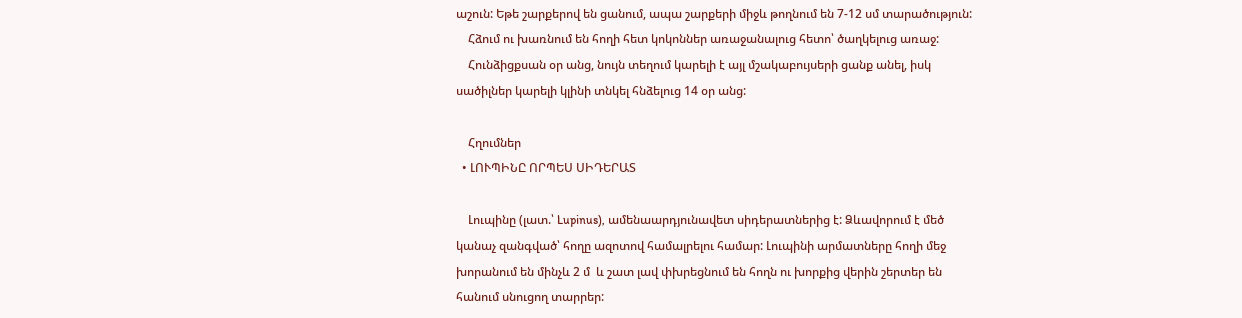աշուն: Եթե շարքերով են ցանում, ապա շարքերի միջև թողնում են 7-12 սմ տարածություն:
    Հձում ու խառնում են հողի հետ կոկոններ առաջանալուց հետո՝ ծաղկելուց առաջ:
    Հունձիցքսան օր անց, նույն տեղում կարելի է այլ մշակաբույսերի ցանք անել, իսկ սածիլներ կարելի կլինի տնկել հնձելուց 14 օր անց:

    Հղումներ
  • ԼՈՒՊԻՆԸ ՈՐՊԵՍ ՍԻԴԵՐԱՏ

    Լուպինը (լատ.՝ Lupinus), ամենաարդյունավետ սիդերատներից է: Ձևավորում է մեծ կանաչ զանգված՝ հողը ազոտով համալրելու համար: Լուպինի արմատները հողի մեջ խորանում են մինչև 2 մ  և շատ լավ փխրեցնում են հողն ու խորքից վերին շերտեր են հանում սնուցող տարրեր: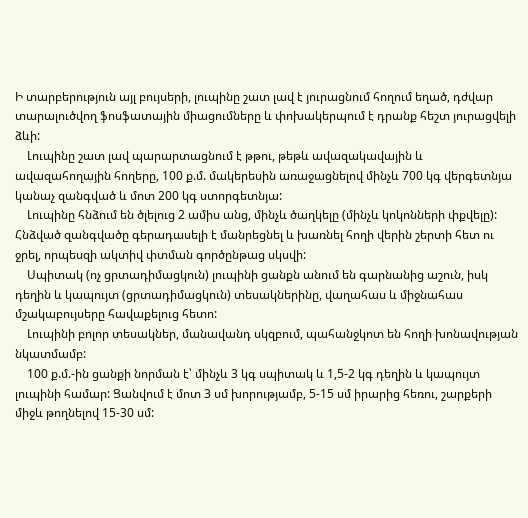Ի տարբերություն այլ բույսերի, լուպինը շատ լավ է յուրացնում հողում եղած, դժվար տարալուծվող ֆոսֆատային միացումները և փոխակերպում է դրանք հեշտ յուրացվելի ձևի:
    Լուպինը շատ լավ պարարտացնում է թթու, թեթև ավազակավային և  ավազահողային հողերը, 100 ք.մ. մակերեսին առաջացնելով մինչև 700 կգ վերգետնյա կանաչ զանգված և մոտ 200 կգ ստորգետնյա:
    Լուպինը հնձում են ծլելուց 2 ամիս անց, մինչև ծաղկելը (մինչև կոկոնների փքվելը): Հնձված զանգվածը գերադասելի է մանրեցնել և խառնել հողի վերին շերտի հետ ու ջրել, որպեսզի ակտիվ փտման գործընթաց սկսվի:
    Սպիտակ (ոչ ցրտադիմացկուն) լուպինի ցանքն անում են գարնանից աշուն, իսկ դեղին և կապույտ (ցրտադիմացկուն) տեսակներինը, վաղահաս և միջնահաս մշակաբույսերը հավաքելուց հետո:
    Լուպինի բոլոր տեսակներ, մանավանդ սկզբում, պահանջկոտ են հողի խոնավության նկատմամբ:
    100 ք.մ.-ին ցանքի նորման է՝ մինչև 3 կգ սպիտակ և 1,5-2 կգ դեղին և կապույտ լուպինի համար: Ցանվում է մոտ 3 սմ խորությամբ, 5-15 սմ իրարից հեռու, շարքերի միջև թողնելով 15-30 սմ: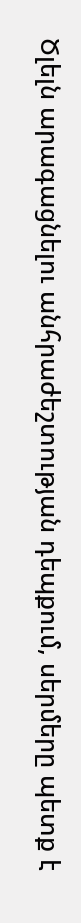Ծլելն արագացնելու անհրաժեշտության դեպքում, սերմերը պետք է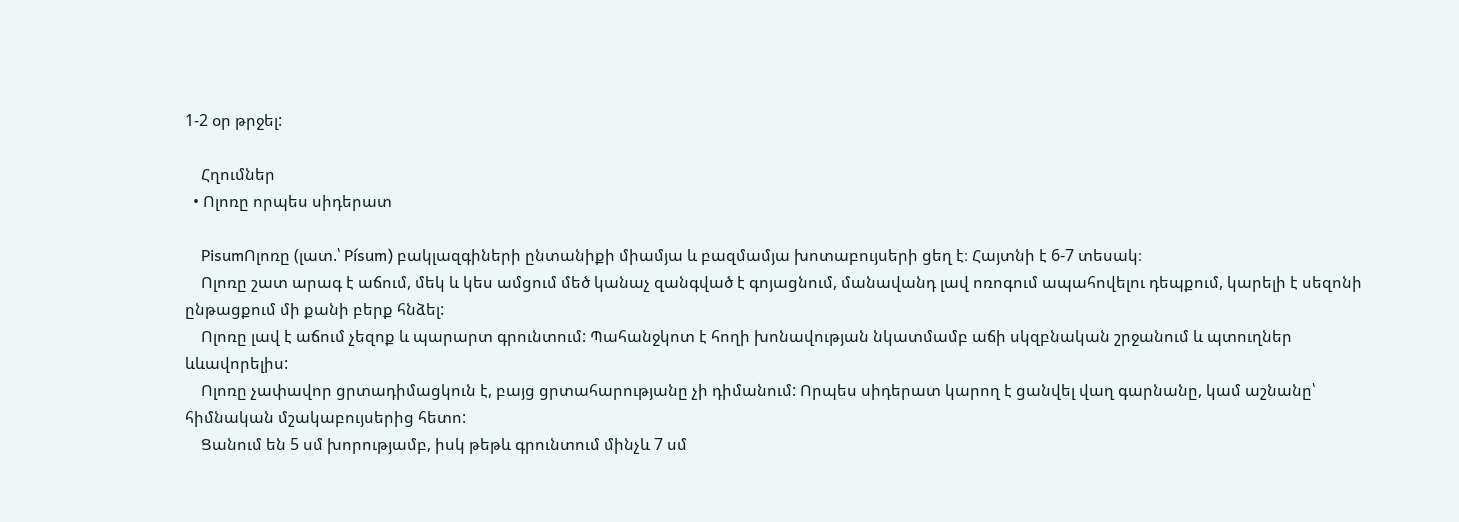1-2 օր թրջել:

    Հղումներ
  • Ոլոռը որպես սիդերատ

    PisumՈլոռը (լատ.՝ Písum) բակլազգիների ընտանիքի միամյա և բազմամյա խոտաբույսերի ցեղ է։ Հայտնի է 6-7 տեսակ։
    Ոլոռը շատ արագ է աճում, մեկ և կես ամցում մեծ կանաչ զանգված է գոյացնում, մանավանդ լավ ոռոգում ապահովելու դեպքում, կարելի է սեզոնի ընթացքում մի քանի բերք հնձել:
    Ոլոռը լավ է աճում չեզոք և պարարտ գրունտում: Պահանջկոտ է հողի խոնավության նկատմամբ աճի սկզբնական շրջանում և պտուղներ ևևավորելիս:
    Ոլոռը չափավոր ցրտադիմացկուն է, բայց ցրտահարությանը չի դիմանում: Որպես սիդերատ կարող է ցանվել վաղ գարնանը, կամ աշնանը՝ հիմնական մշակաբույսերից հետո:
    Ցանում են 5 սմ խորությամբ, իսկ թեթև գրունտում մինչև 7 սմ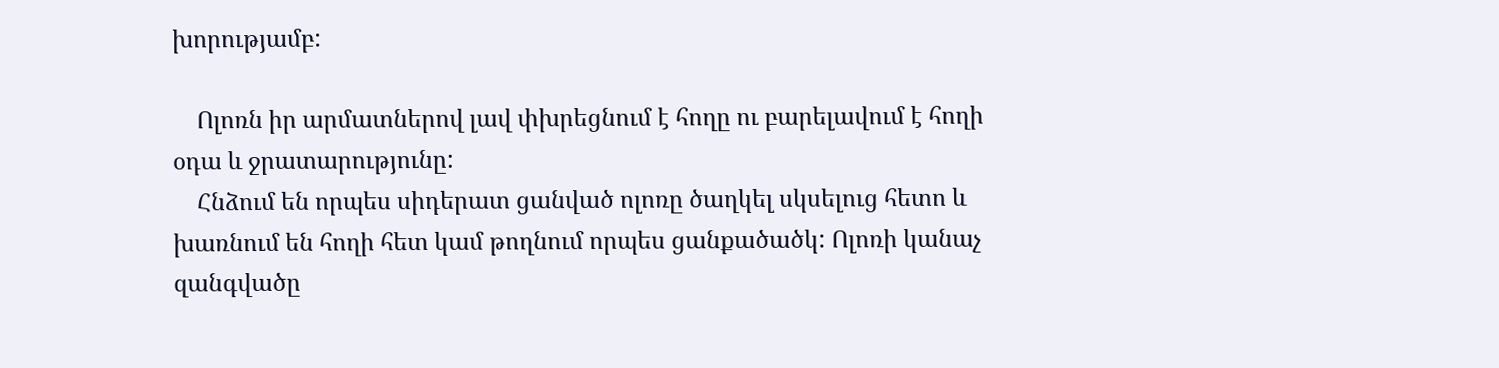խորությամբ:

    Ոլոռն իր արմատներով լավ փխրեցնում է հողը ու բարելավում է հողի օդա և ջրատարությունը:
    Հնձում են որպես սիդերատ ցանված ոլոռը ծաղկել սկսելուց հետո և խառնում են հողի հետ կամ թողնում որպես ցանքածածկ: Ոլոռի կանաչ զանգվածը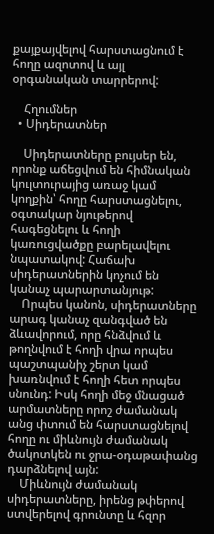քայքայվելով հարստացնում է հողը ազոտով և այլ օրգանական տարրերով:

    Հղումներ
  • Սիդերատներ

    Սիդերատները բույսեր են, որոնք աճեցվում են հիմնական կուլտուրայից առաջ կամ կողքին՝ հողը հարստացնելու, օգտակար նյութերով հագեցնելու և հողի կառուցվածքը բարելավելու նպատակով: Հաճախ սիդերատներին կոչում են կանաչ պարարտանյութ:
    Որպես կանոն, սիդերատները արագ կանաչ զանգված են ձևավորում, որը հնձվում և թողնվում է հողի վրա որպես պաշտպանիչ շերտ կամ խառնվում է հողի հետ որպես սնունդ: Իսկ հողի մեջ մնացած արմատները որոշ ժամանակ անց փտում են հարստացնելով հողը ու միևնույն ժամանակ ծակոտկեն ու ջրա-օդաթափանց դարձնելով այն:
    Միևնույն ժամանակ սիդերատները, իրենց թփերով ստվերելով գրունտը և հզոր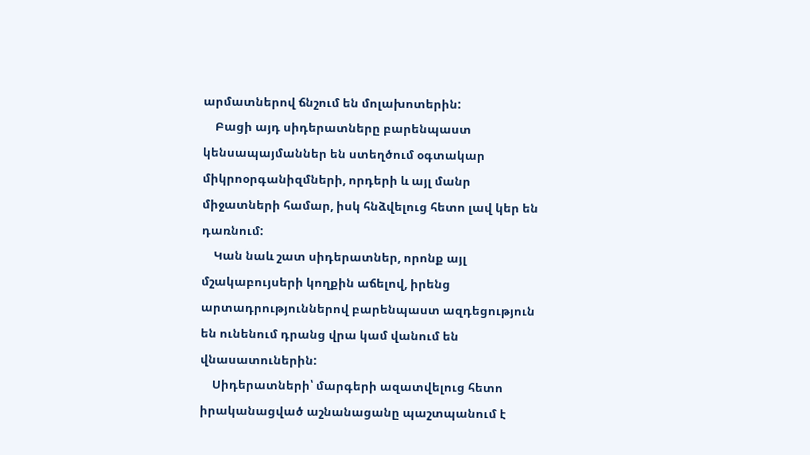արմատներով ճնշում են մոլախոտերին:
    Բացի այդ սիդերատները բարենպաստ կենսապայմաններ են ստեղծում օգտակար միկրոօրգանիզմների, որդերի և այլ մանր միջատների համար, իսկ հնձվելուց հետո լավ կեր են դառնում:
    Կան նաև շատ սիդերատներ, որոնք այլ մշակաբույսերի կողքին աճելով, իրենց արտադրություններով բարենպաստ ազդեցություն են ունենում դրանց վրա կամ վանում են վնասատուներին:
    Սիդերատների՝ մարգերի ազատվելուց հետո իրականացված աշնանացանը պաշտպանում է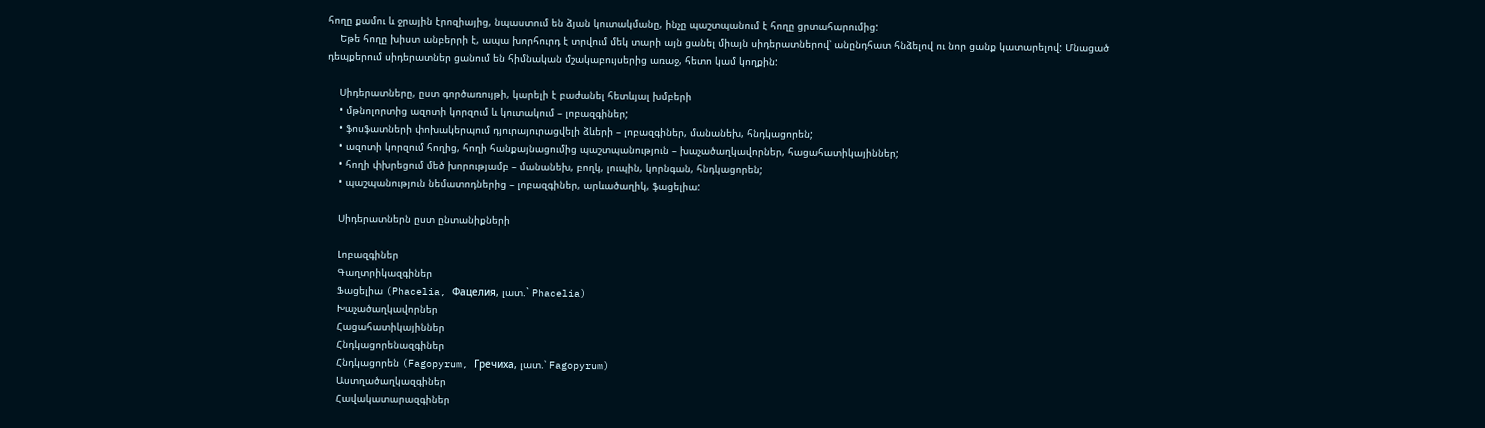հողը քամու և ջրային էրոզիայից, նպաստում են ձյան կուտակմանը, ինչը պաշտպանում է հողը ցրտահարումից:
    Եթե հողը խիստ անբերրի է, ապա խորհուրդ է տրվում մեկ տարի այն ցանել միայն սիդերատներով՝ անընդհատ հնձելով ու նոր ցանք կատարելով: Մնացած դեպքերում սիդերատներ ցանում են հիմնական մշակաբույսերից առաջ, հետո կամ կողքին:

    Սիդերատները, ըստ գործառույթի, կարելի է բաժանել հետևյալ խմբերի
    • մթնոլորտից ազոտի կորզում և կուտակում – լոբազգիներ;
    • ֆոսֆատների փոխակերպում դյուրայուրացվելի ձևերի – լոբազգիներ, մանանեխ, հնդկացորեն;
    • ազոտի կորզում հողից, հողի հանքայնացումից պաշտպանություն – խաչածաղկավորներ, հացահատիկայիններ;
    • հողի փխրեցում մեծ խորությամբ – մանանեխ, բողկ, լուպին, կորնգան, հնդկացորեն;
    • պաշպանություն նեմատոդներից – լոբազգիներ, արևածաղիկ, ֆացելիա:

    Սիդերատներն ըստ ընտանիքների

    Լոբազգիներ
    Գաղտրիկազգիներ
    Ֆացելիա (Phacelia, Фацелия, լատ.` Phacelia)
    Խաչածաղկավորներ
    Հացահատիկայիններ
    Հնդկացորենազգիներ
    Հնդկացորեն (Fagopyrum, Гречиха, լատ.՝ Fagopyrum)
    Աստղածաղկազգիներ
    Հավակատարազգիներ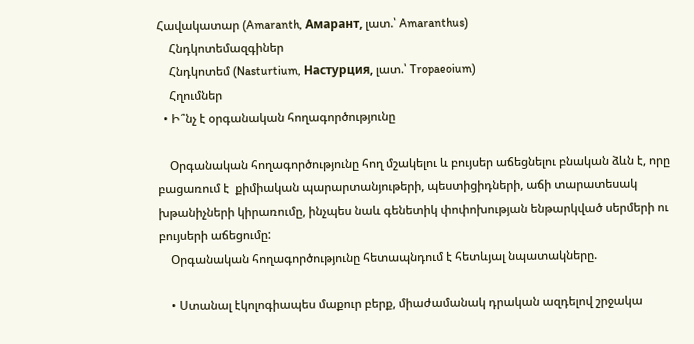Հավակատար (Amaranth, Амарант, լատ.՝ Amaranthus)
    Հնդկոտեմազգիներ
    Հնդկոտեմ (Nasturtium, Настурция, լատ.՝ Tropaeoium)
    Հղումներ
  • Ի՞նչ է օրգանական հողագործությունը

    Օրգանական հողագործությունը հող մշակելու և բույսեր աճեցնելու բնական ձևն է, որը բացառում է  քիմիական պարարտանյութերի, պեստիցիդների, աճի տարատեսակ խթանիչների կիրառումը, ինչպես նաև գենետիկ փոփոխության ենթարկված սերմերի ու բույսերի աճեցումը:
    Օրգանական հողագործությունը հետապնդում է հետևյալ նպատակները.

    • Ստանալ էկոլոգիապես մաքուր բերք, միաժամանակ դրական ազդելով շրջակա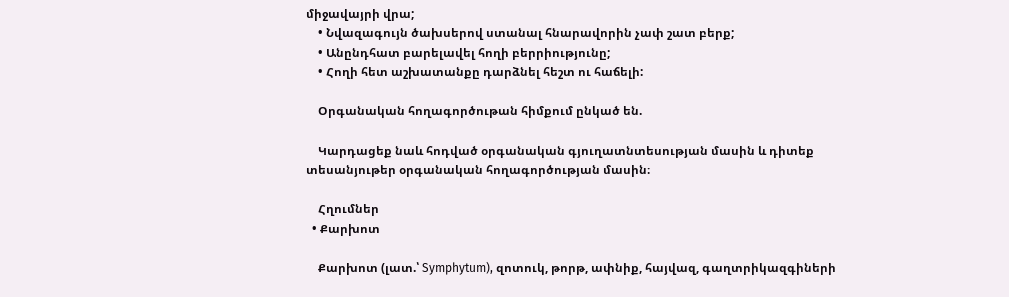միջավայրի վրա;
    • Նվազագույն ծախսերով ստանալ հնարավորին չափ շատ բերք;
    • Անընդհատ բարելավել հողի բերրիությունը;
    • Հողի հետ աշխատանքը դարձնել հեշտ ու հաճելի:

    Օրգանական հողագործութան հիմքում ընկած են.

    Կարդացեք նաև հոդված օրգանական գյուղատնտեսության մասին և դիտեք տեսանյութեր օրգանական հողագործության մասին։

    Հղումներ
  • Քարխոտ

    Քարխոտ (լատ.՝ Symphytum), զոտուկ, թորթ, ափնիք, հայվազ, գաղտրիկազգիների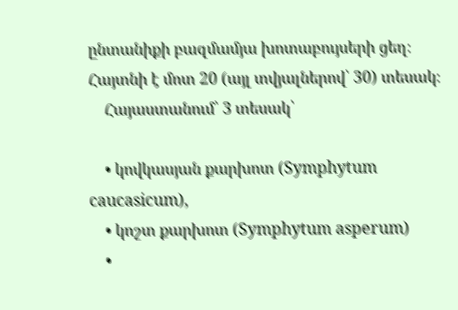ընտանիքի բազմամյա խոտաբույսերի ցեղ։ Հայտնի է մոտ 20 (այլ տվյալներով՝ 30) տեսակ։
    Հայաստանում՝ 3 տեսակ՝

    • կովկասյան քարխոտ (Symphytum caucasicum),
    • կոշտ քարխոտ (Symphytum asperum)
    •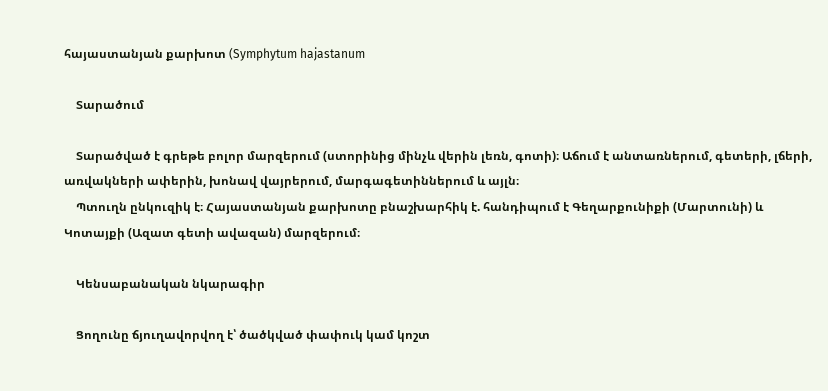հայաստանյան քարխոտ (Symphytum hajastanum

    Տարածում

    Տարածված է գրեթե բոլոր մարզերում (ստորինից մինչև վերին լեռն, գոտի)։ Աճում է անտառներում, գետերի, լճերի, առվակների ափերին, խոնավ վայրերում, մարգագետիններում և այլն։
    Պտուղն ընկուզիկ է։ Հայաստանյան քարխոտը բնաշխարհիկ է. հանդիպում է Գեղարքունիքի (Մարտունի) և Կոտայքի (Ազատ գետի ավազան) մարզերում։

    Կենսաբանական նկարագիր

    Ցողունը ճյուղավորվող է՝ ծածկված փափուկ կամ կոշտ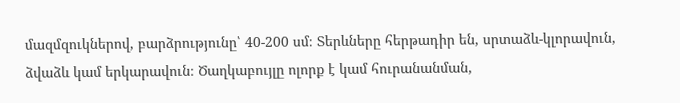մազմզուկներով, բարձրությունը՝ 40-200 սմ։ Տերևները հերթադիր են, սրտաձև-կլորավուն, ձվաձև կամ երկարավուն։ Ծաղկաբույլը ոլորք է կամ հուրանանման,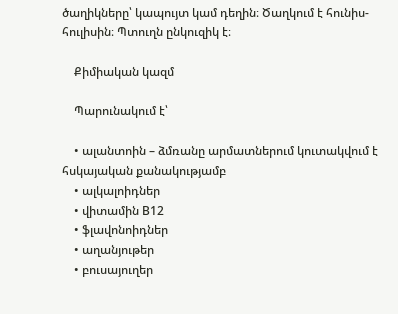ծաղիկները՝ կապույտ կամ դեղին։ Ծաղկում է հունիս-հուլիսին։ Պտուղն ընկուզիկ է։

    Քիմիական կազմ

    Պարունակում է՝

    • ալանտոին – ձմռանը արմատներում կուտակվում է հսկայական քանակությամբ
    • ալկալոիդներ
    • վիտամին В12
    • ֆլավոնոիդներ
    • աղանյութեր
    • բուսայուղեր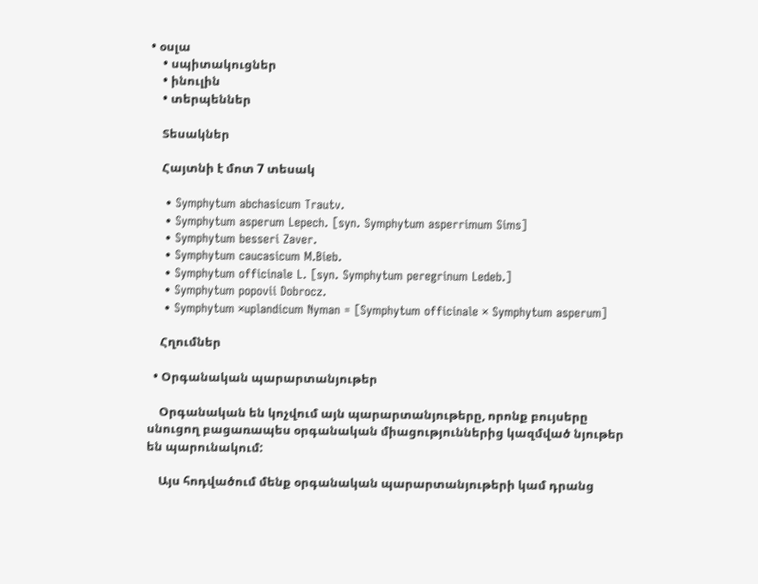• օսլա
    • սպիտակուցներ
    • ինուլին
    • տերպեններ

    Տեսակներ

    Հայտնի է մոտ 7 տեսակ

    • Symphytum abchasicum Trautv.
    • Symphytum asperum Lepech. [syn. Symphytum asperrimum Sims]
    • Symphytum besseri Zaver.
    • Symphytum caucasicum M.Bieb.
    • Symphytum officinale L. [syn. Symphytum peregrinum Ledeb.]
    • Symphytum popovii Dobrocz.
    • Symphytum ×uplandicum Nyman = [Symphytum officinale × Symphytum asperum]

    Հղումներ

  • Օրգանական պարարտանյութեր

    Օրգանական են կոչվում այն պարարտանյութերը, որոնք բույսերը սնուցող բացառապես օրգանական միացություններից կազմված նյութեր են պարունակում:

    Այս հոդվածում մենք օրգանական պարարտանյութերի կամ դրանց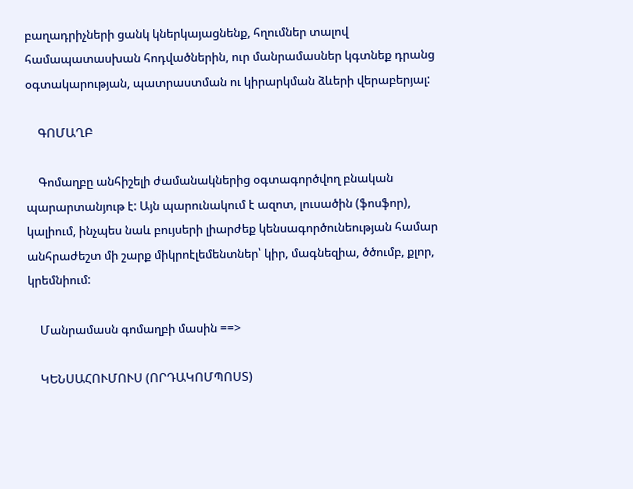բաղադրիչների ցանկ կներկայացնենք, հղումներ տալով համապատասխան հոդվածներին, ուր մանրամասներ կգտնեք դրանց օգտակարության, պատրաստման ու կիրարկման ձևերի վերաբերյալ:

    ԳՈՄԱՂԲ

    Գոմաղբը անհիշելի ժամանակներից օգտագործվող բնական պարարտանյութ է: Այն պարունակում է ազոտ, լուսածին (ֆոսֆոր), կալիում, ինչպես նաև բույսերի լիարժեք կենսագործունեության համար անհրաժեշտ մի շարք միկրոէլեմենտներ՝ կիր, մագնեզիա, ծծումբ, քլոր, կրեմնիում:

    Մանրամասն գոմաղբի մասին ==>

    ԿԵՆՍԱՀՈՒՄՈՒՍ (ՈՐԴԱԿՈՄՊՈՍՏ)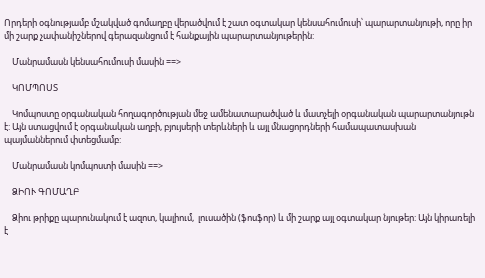Որդերի օգնությամբ մշակված գոմաղբը վերածվում է շատ օգտակար կենսահումուսի՝ պարարտանյութի, որը իր մի շարք չափանիշներով գերազանցում է հանքային պարարտանյութերին:

    Մանրամասն կենսահումուսի մասին ==>

    ԿՈՄՊՈՍՏ

    Կոմպոստը օրգանական հողագործության մեջ ամենատարածված և մատչելի օրգանական պարարտանյութն է: Այն ստացվում է օրգանական աղբի, բյույսերի տերևների և այլ մնացորդների համապատասխան պայմաններում փտեցմամբ:

    Մանրամասն կոմպոստի մասին ==>

    ՁԻՈՒ ԳՈՄԱՂԲ

    Ձիու թրիքը պարունակում է ազոտ, կալիում,  լուսածին (ֆոսֆոր) և մի շարք այլ օգտակար նյութեր: Այն կիրառելի է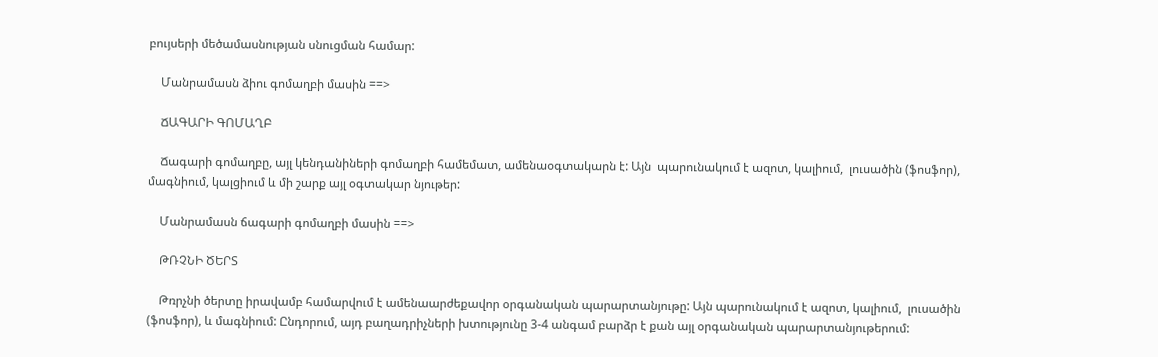բույսերի մեծամասնության սնուցման համար:

    Մանրամասն ձիու գոմաղբի մասին ==>

    ՃԱԳԱՐԻ ԳՈՄԱՂԲ

    Ճագարի գոմաղբը, այլ կենդանիների գոմաղբի համեմատ, ամենաօգտակարն է: Այն  պարունակում է ազոտ, կալիում,  լուսածին (ֆոսֆոր), մագնիում, կալցիում և մի շարք այլ օգտակար նյութեր:

    Մանրամասն ճագարի գոմաղբի մասին ==>

    ԹՌՉՆԻ ԾԵՐՏ

    Թռրչնի ծերտը իրավամբ համարվում է ամենաարժեքավոր օրգանական պարարտանյութը: Այն պարունակում է ազոտ, կալիում,  լուսածին (ֆոսֆոր), և մագնիում: Ընդորում, այդ բաղադրիչների խտությունը 3-4 անգամ բարձր է քան այլ օրգանական պարարտանյութերում: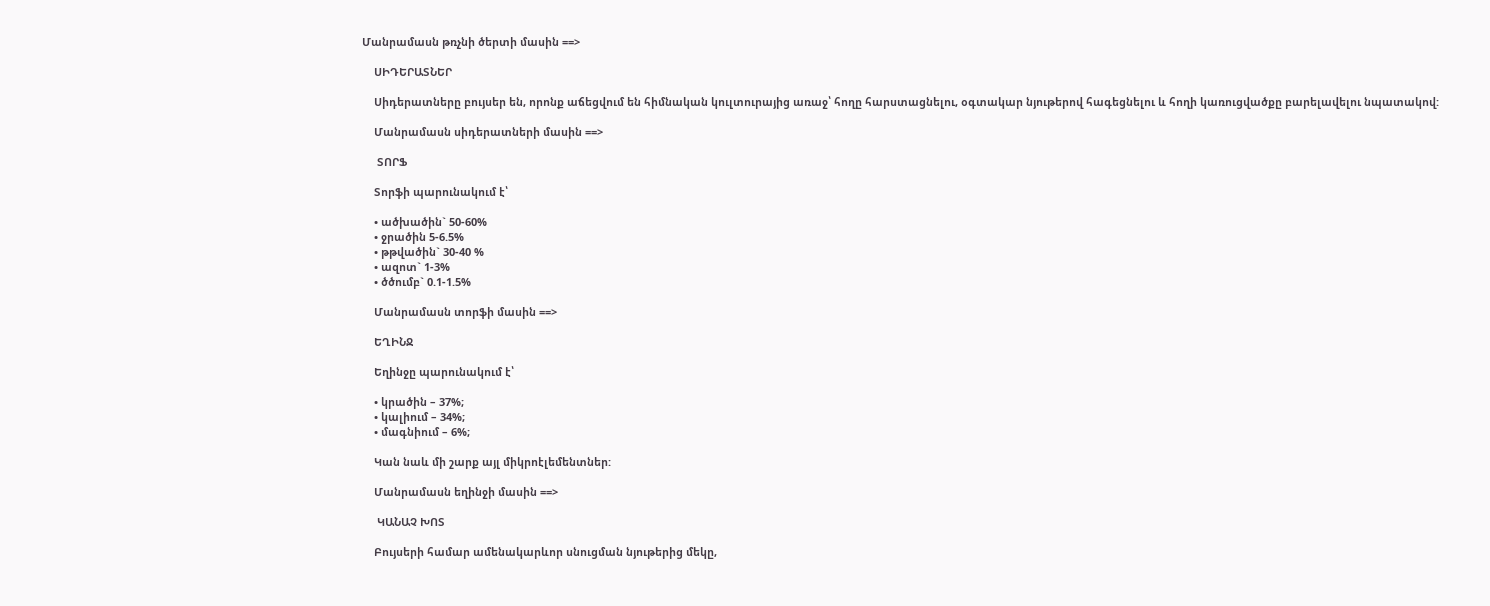Մանրամասն թռչնի ծերտի մասին ==>

    ՍԻԴԵՐԱՏՆԵՐ

    Սիդերատները բույսեր են, որոնք աճեցվում են հիմնական կուլտուրայից առաջ՝ հողը հարստացնելու, օգտակար նյութերով հագեցնելու և հողի կառուցվածքը բարելավելու նպատակով:

    Մանրամասն սիդերատների մասին ==>

     ՏՈՐՖ

    Տորֆի պարունակում է՝

    • ածխածին` 50-60%
    • ջրածին 5-6.5%
    • թթվածին` 30-40 %
    • ազոտ` 1-3%
    • ծծումբ` 0.1-1.5%

    Մանրամասն տորֆի մասին ==>

    ԵՂԻՆՋ

    Եղինջը պարունակում է՝

    • կրածին – 37%;
    • կալիում – 34%;
    • մագնիում – 6%;

    Կան նաև մի շարք այլ միկրոէլեմենտներ:

    Մանրամասն եղինջի մասին ==>

     ԿԱՆԱՉ ԽՈՏ

    Բույսերի համար ամենակարևոր սնուցման նյութերից մեկը,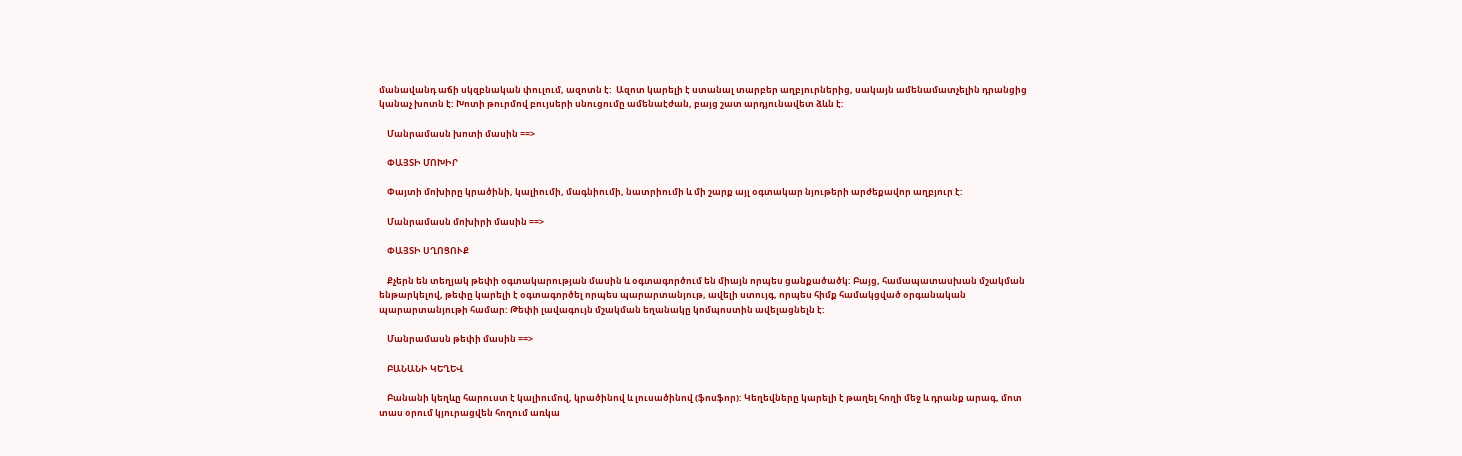մանավանդ աճի սկզբնական փուլում, ազոտն է:  Ազոտ կարելի է ստանալ տարբեր աղբյուրներից, սակայն ամենամատչելին դրանցից կանաչ խոտն է: Խոտի թուրմով բույսերի սնուցումը ամենաէժան, բայց շատ արդյունավետ ձևն է:

    Մանրամասն խոտի մասին ==>

    ՓԱՅՏԻ ՄՈԽԻՐ

    Փայտի մոխիրը կրածինի, կալիումի, մագնիումի, նատրիումի և մի շարք այլ օգտակար նյութերի արժեքավոր աղբյուր է:

    Մանրամասն մոխիրի մասին ==>

    ՓԱՅՏԻ ՍՂՈՑՈՒՔ

    Քչերն են տեղյակ թեփի օգտակարության մասին և օգտագործում են միայն որպես ցանքածածկ: Բայց, համապատասխան մշակման ենթարկելով, թեփը կարելի է օգտագործել որպես պարարտանյութ, ավելի ստույգ, որպես հիմք համակցված օրգանական պարարտանյութի համար: Թեփի լավագույն մշակման եղանակը կոմպոստին ավելացնելն է:

    Մանրամասն թեփի մասին ==>

    ԲԱՆԱՆԻ ԿԵՂԵՎ

    Բանանի կեղևը հարուստ է կալիումով, կրածինով և լուսածինով (ֆոսֆոր): Կեղեվները կարելի է թաղել հողի մեջ և դրանք արագ, մոտ տաս օրում կյուրացվեն հողում առկա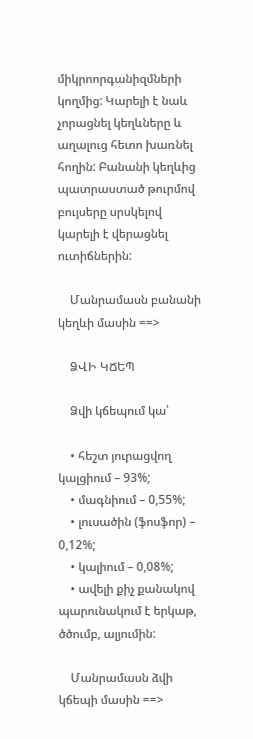միկրոորգանիզմների կողմից: Կարելի է նաև չորացնել կեղևները և աղալուց հետո խառնել հողին: Բանանի կեղևից պատրաստած թուրմով բույսերը սրսկելով կարելի է վերացնել ուտիճներին:

    Մանրամասն բանանի կեղևի մասին ==>

    ՁՎԻ ԿՃԵՊ

    Ձվի կճեպում կա՝

    • հեշտ յուրացվող կալցիում – 93%;
    • մագնիում – 0,55%;
    • լուսածին (ֆոսֆոր) – 0,12%;
    • կալիում – 0,08%;
    • ավելի քիչ քանակով պարունակում է երկաթ, ծծումբ, ալյումին:

    Մանրամասն ձվի կճեպի մասին ==>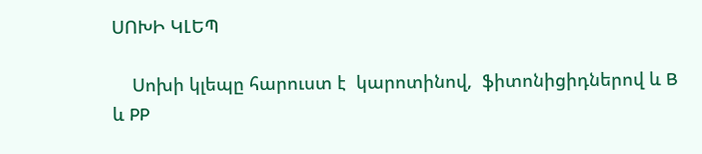ՍՈԽԻ ԿԼԵՊ

    Սոխի կլեպը հարուստ է  կարոտինով,  ֆիտոնիցիդներով և B և PP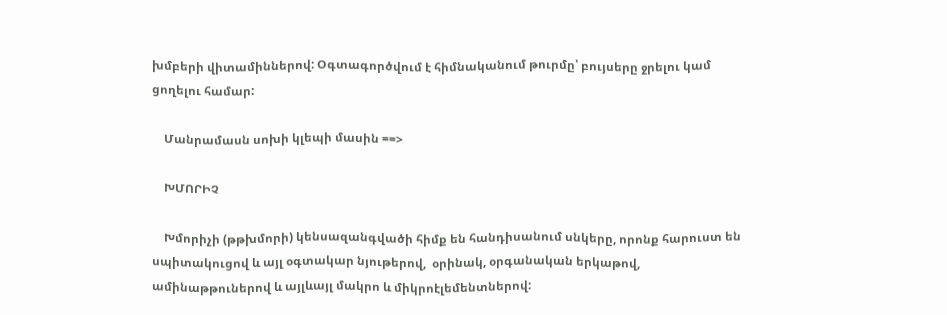խմբերի վիտամիններով: Օգտագործվում է հիմնականում թուրմը՝ բույսերը ջրելու կամ ցողելու համար:

    Մանրամասն սոխի կլեպի մասին ==>

    ԽՄՈՐԻՉ

    Խմորիչի (թթխմորի) կենսազանգվածի հիմք են հանդիսանում սնկերը, որոնք հարուստ են սպիտակուցով և այլ օգտակար նյութերով,  օրինակ, օրգանական երկաթով, ամինաթթուներով և այլևայլ մակրո և միկրոէլեմենտներով: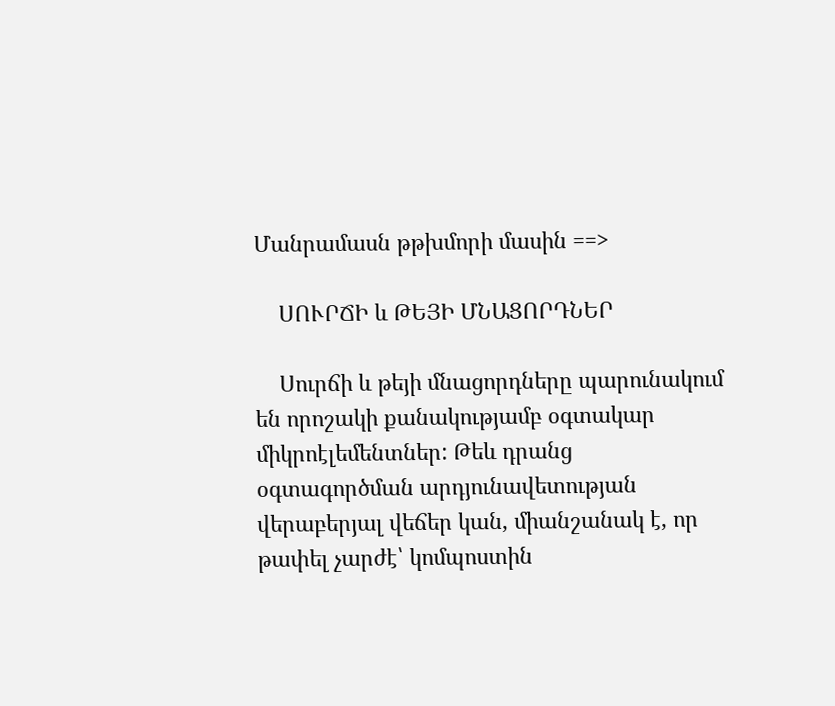Մանրամասն թթխմորի մասին ==>

    ՍՈՒՐՃԻ և ԹԵՅԻ ՄՆԱՑՈՐԴՆԵՐ

    Սուրճի և թեյի մնացորդները պարունակում են որոշակի քանակությամբ օգտակար միկրոէլեմենտներ: Թեև դրանց օգտագործման արդյունավետության վերաբերյալ վեճեր կան, միանշանակ է, որ թափել չարժէ՝ կոմպոստին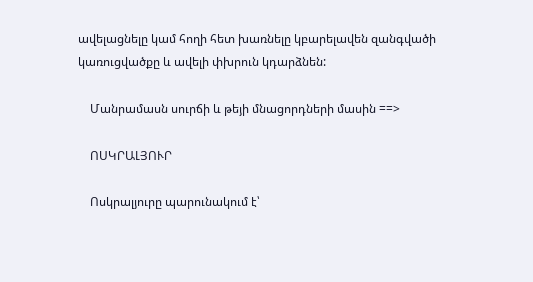ավելացնելը կամ հողի հետ խառնելը կբարելավեն զանգվածի կառուցվածքը և ավելի փխրուն կդարձնեն:

    Մանրամասն սուրճի և թեյի մնացորդների մասին ==>

    ՈՍԿՐԱԼՅՈՒՐ

    Ոսկրալյուրը պարունակում է՝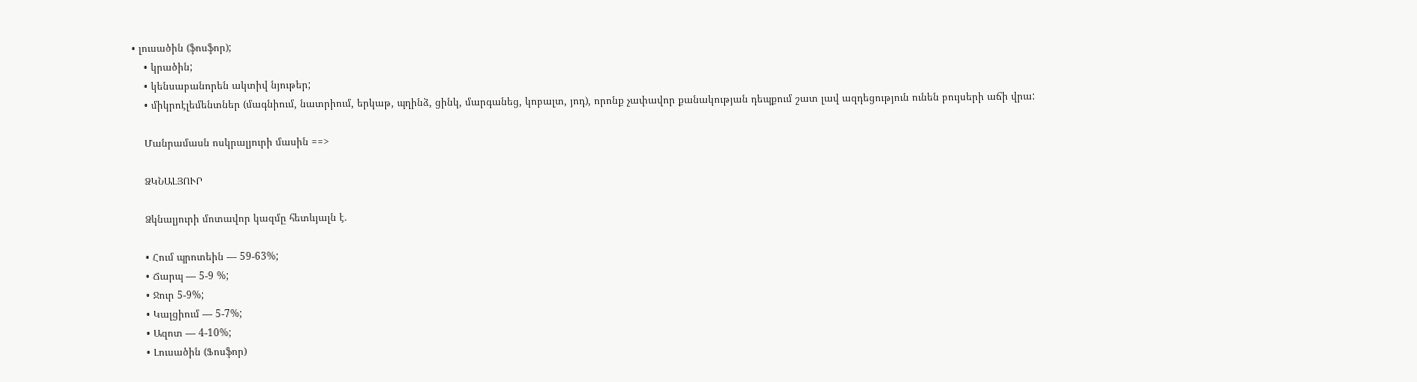• լուսածին (ֆոսֆոր);
    • կրածին;
    • կենսաբանորեն ակտիվ նյութեր;
    • միկրոէլեմենտներ (մագնիում, նատրիում, երկաթ, պղինձ, ցինկ, մարգանեց, կոբալտ, յոդ), որոնք չափավոր քանակության դեպքում շատ լավ ազդեցություն ունեն բույսերի աճի վրա:

    Մանրամասն ոսկրալյուրի մասին ==>

    ՁԿՆԱԼՅՈՒՐ

    Ձկնալյուրի մոտավոր կազմը հետևյալն է.

    • Հում պրոտեին — 59-63%;
    • Ճարպ — 5-9 %;
    • Ջուր 5-9%;
    • Կալցիում — 5-7%;
    • Ազոտ — 4-10%;
    • Լուսածին (Ֆոսֆոր)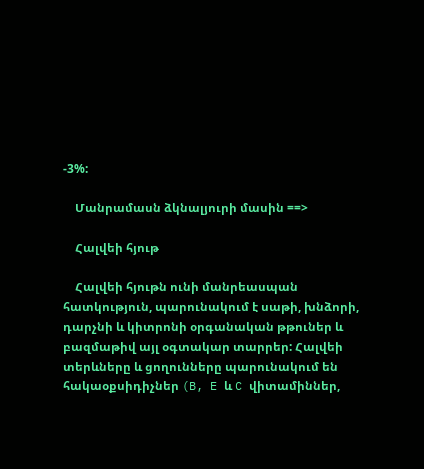-3%:

    Մանրամասն ձկնալյուրի մասին ==>

    Հալվեի հյութ

    Հալվեի հյութն ունի մանրեասպան հատկություն, պարունակում է սաթի, խնձորի, դարչնի և կիտրոնի օրգանական թթուներ և բազմաթիվ այլ օգտակար տարրեր: Հալվեի տերևները և ցողունները պարունակում են հակաօքսիդիչներ (B, E և C վիտամիններ,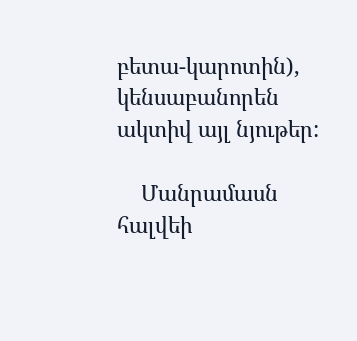բետա-կարոտին), կենսաբանորեն ակտիվ այլ նյութեր:

    Մանրամասն հալվեի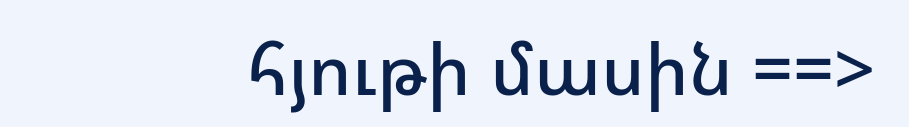հյութի մասին ==>